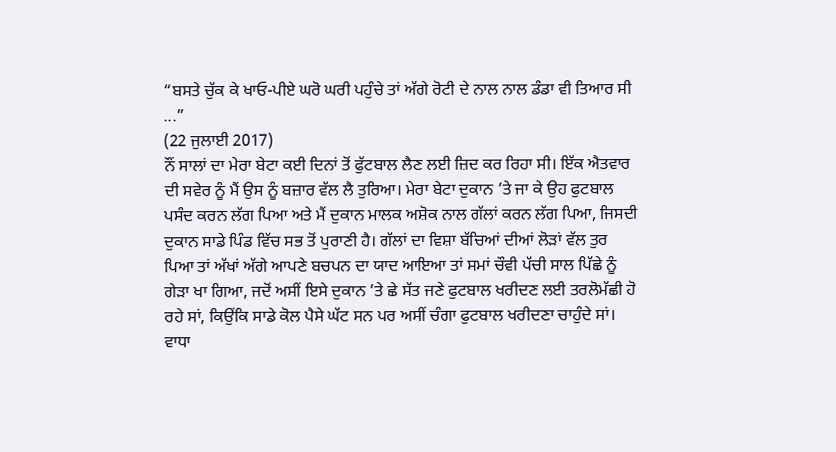“ਬਸਤੇ ਚੁੱਕ ਕੇ ਖਾਓ-ਪੀਏ ਘਰੋ ਘਰੀ ਪਹੁੰਚੇ ਤਾਂ ਅੱਗੇ ਰੋਟੀ ਦੇ ਨਾਲ ਨਾਲ ਡੰਡਾ ਵੀ ਤਿਆਰ ਸੀ ...”
(22 ਜੁਲਾਈ 2017)
ਨੌਂ ਸਾਲਾਂ ਦਾ ਮੇਰਾ ਬੇਟਾ ਕਈ ਦਿਨਾਂ ਤੋਂ ਫੁੱਟਬਾਲ ਲੈਣ ਲਈ ਜ਼ਿਦ ਕਰ ਰਿਹਾ ਸੀ। ਇੱਕ ਐਤਵਾਰ ਦੀ ਸਵੇਰ ਨੂੰ ਮੈਂ ਉਸ ਨੂੰ ਬਜ਼ਾਰ ਵੱਲ ਲੈ ਤੁਰਿਆ। ਮੇਰਾ ਬੇਟਾ ਦੁਕਾਨ ’ਤੇ ਜਾ ਕੇ ਉਹ ਫੁਟਬਾਲ ਪਸੰਦ ਕਰਨ ਲੱਗ ਪਿਆ ਅਤੇ ਮੈਂ ਦੁਕਾਨ ਮਾਲਕ ਅਸ਼ੋਕ ਨਾਲ ਗੱਲਾਂ ਕਰਨ ਲੱਗ ਪਿਆ, ਜਿਸਦੀ ਦੁਕਾਨ ਸਾਡੇ ਪਿੰਡ ਵਿੱਚ ਸਭ ਤੋਂ ਪੁਰਾਣੀ ਹੈ। ਗੱਲਾਂ ਦਾ ਵਿਸ਼ਾ ਬੱਚਿਆਂ ਦੀਆਂ ਲੋੜਾਂ ਵੱਲ ਤੁਰ ਪਿਆ ਤਾਂ ਅੱਖਾਂ ਅੱਗੇ ਆਪਣੇ ਬਚਪਨ ਦਾ ਯਾਦ ਆਇਆ ਤਾਂ ਸਮਾਂ ਚੌਵੀ ਪੱਚੀ ਸਾਲ ਪਿੱਛੇ ਨੂੰ ਗੇੜਾ ਖਾ ਗਿਆ, ਜਦੋਂ ਅਸੀਂ ਇਸੇ ਦੁਕਾਨ ’ਤੇ ਛੇ ਸੱਤ ਜਣੇ ਫੁਟਬਾਲ ਖਰੀਦਣ ਲਈ ਤਰਲੋਮੱਛੀ ਹੋ ਰਹੇ ਸਾਂ, ਕਿਉਂਕਿ ਸਾਡੇ ਕੋਲ ਪੈਸੇ ਘੱਟ ਸਨ ਪਰ ਅਸੀਂ ਚੰਗਾ ਫੁਟਬਾਲ ਖਰੀਦਣਾ ਚਾਹੁੰਦੇ ਸਾਂ। ਵਾਧਾ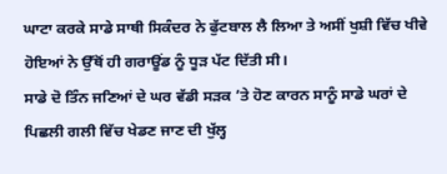ਘਾਟਾ ਕਰਕੇ ਸਾਡੇ ਸਾਥੀ ਸਿਕੰਦਰ ਨੇ ਫੁੱਟਬਾਲ ਲੈ ਲਿਆ ਤੇ ਅਸੀਂ ਖੁਸ਼ੀ ਵਿੱਚ ਖੀਵੇ ਹੋਇਆਂ ਨੇ ਉੱਥੋਂ ਹੀ ਗਰਾਊਂਡ ਨੂੰ ਧੂੜ ਪੱਟ ਦਿੱਤੀ ਸੀ।
ਸਾਡੇ ਦੋ ਤਿੰਨ ਜਣਿਆਂ ਦੇ ਘਰ ਵੱਡੀ ਸੜਕ ’ਤੇ ਹੋਣ ਕਾਰਨ ਸਾਨੂੰ ਸਾਡੇ ਘਰਾਂ ਦੇ ਪਿਛਲੀ ਗਲੀ ਵਿੱਚ ਖੇਡਣ ਜਾਣ ਦੀ ਖੁੱਲ੍ਹ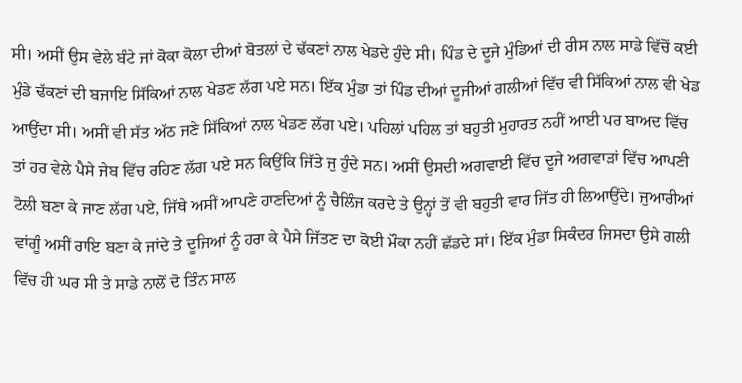ਸੀ। ਅਸੀਂ ਉਸ ਵੇਲੇ ਬੰਟੇ ਜਾਂ ਕੋਕਾ ਕੋਲਾ ਦੀਆਂ ਬੋਤਲਾਂ ਦੇ ਢੱਕਣਾਂ ਨਾਲ ਖੇਡਦੇ ਹੁੰਦੇ ਸੀ। ਪਿੰਡ ਦੇ ਦੂਜੇ ਮੁੰਡਿਆਂ ਦੀ ਰੀਸ ਨਾਲ ਸਾਡੇ ਵਿੱਚੋਂ ਕਈ ਮੁੰਡੇ ਢੱਕਣਾਂ ਦੀ ਬਜਾਇ ਸਿੱਕਿਆਂ ਨਾਲ ਖੇਡਣ ਲੱਗ ਪਏ ਸਨ। ਇੱਕ ਮੁੰਡਾ ਤਾਂ ਪਿੰਡ ਦੀਆਂ ਦੂਜੀਆਂ ਗਲੀਆਂ ਵਿੱਚ ਵੀ ਸਿੱਕਿਆਂ ਨਾਲ ਵੀ ਖੇਡ ਆਉਂਦਾ ਸੀ। ਅਸੀਂ ਵੀ ਸੱਤ ਅੱਠ ਜਣੇ ਸਿੱਕਿਆਂ ਨਾਲ ਖੇਡਣ ਲੱਗ ਪਏ। ਪਹਿਲਾਂ ਪਹਿਲ ਤਾਂ ਬਹੁਤੀ ਮੁਹਾਰਤ ਨਹੀਂ ਆਈ ਪਰ ਬਾਅਦ ਵਿੱਚ ਤਾਂ ਹਰ ਵੇਲੇ ਪੈਸੇ ਜੇਬ ਵਿੱਚ ਰਹਿਣ ਲੱਗ ਪਏ ਸਨ ਕਿਉਂਕਿ ਜਿੱਤੇ ਜੁ ਹੁੰਦੇ ਸਨ। ਅਸੀਂ ਉਸਦੀ ਅਗਵਾਈ ਵਿੱਚ ਦੂਜੇ ਅਗਵਾੜਾਂ ਵਿੱਚ ਆਪਣੀ ਟੋਲੀ ਬਣਾ ਕੇ ਜਾਣ ਲੱਗ ਪਏ, ਜਿੱਥੇ ਅਸੀਂ ਆਪਣੇ ਹਾਣਦਿਆਂ ਨੂੰ ਚੈਲਿੰਜ ਕਰਦੇ ਤੇ ਉਨ੍ਹਾਂ ਤੋਂ ਵੀ ਬਹੁਤੀ ਵਾਰ ਜਿੱਤ ਹੀ ਲਿਆਉਂਦੇ। ਜੁਆਰੀਆਂ ਵਾਂਗੂੰ ਅਸੀਂ ਰਾਇ ਬਣਾ ਕੇ ਜਾਂਦੇ ਤੇ ਦੂਜਿਆਂ ਨੂੰ ਹਰਾ ਕੇ ਪੈਸੇ ਜਿੱਤਣ ਦਾ ਕੋਈ ਮੌਕਾ ਨਹੀਂ ਛੱਡਦੇ ਸਾਂ। ਇੱਕ ਮੁੰਡਾ ਸਿਕੰਦਰ ਜਿਸਦਾ ਉਸੇ ਗਲੀ ਵਿੱਚ ਹੀ ਘਰ ਸੀ ਤੇ ਸਾਡੇ ਨਾਲੋਂ ਦੋ ਤਿੰਨ ਸਾਲ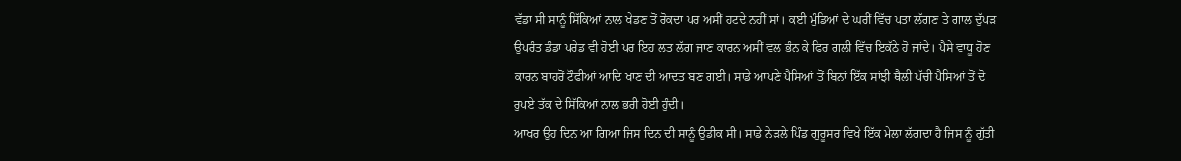ਵੱਡਾ ਸੀ ਸਾਨੂੰ ਸਿੱਕਿਆਂ ਨਾਲ ਖੇਡਣ ਤੋਂ ਰੋਕਦਾ ਪਰ ਅਸੀਂ ਹਟਦੇ ਨਹੀਂ ਸਾਂ। ਕਈ ਮੁੰਡਿਆਂ ਦੇ ਘਰੀਂ ਵਿੱਚ ਪਤਾ ਲੱਗਣ ਤੇ ਗਾਲ ਦੁੱਪੜ ਉਪਰੰਤ ਡੰਡਾ ਪਰੇਡ ਵੀ ਹੋਈ ਪਰ ਇਹ ਲਤ ਲੱਗ ਜਾਣ ਕਾਰਨ ਅਸੀਂ ਵਲ ਭੰਨ ਕੇ ਫਿਰ ਗਲੀ ਵਿੱਚ ਇਕੱਠੇ ਹੋ ਜਾਂਦੇ। ਪੈਸੇ ਵਾਧੂ ਹੋਣ ਕਾਰਨ ਬਾਹਰੋਂ ਟੌਫੀਆਂ ਆਦਿ ਖਾਣ ਦੀ ਆਦਤ ਬਣ ਗਈ। ਸਾਡੇ ਆਪਣੇ ਪੈਸਿਆਂ ਤੋਂ ਬਿਨਾਂ ਇੱਕ ਸਾਂਝੀ ਥੈਲੀ ਪੱਚੀ ਪੈਸਿਆਂ ਤੋਂ ਦੋ ਰੁਪਏ ਤੱਕ ਦੇ ਸਿੱਕਿਆਂ ਨਾਲ ਭਰੀ ਹੋਈ ਹੁੰਦੀ।
ਆਖਰ ਉਹ ਦਿਨ ਆ ਗਿਆ ਜਿਸ ਦਿਨ ਦੀ ਸਾਨੂੰ ਉਡੀਕ ਸੀ। ਸਾਡੇ ਨੇੜਲੇ ਪਿੰਡ ਗੁਰੂਸਰ ਵਿਖੇ ਇੱਕ ਮੇਲਾ ਲੱਗਦਾ ਹੈ ਜਿਸ ਨੂੰ ਗੁੱਤੀ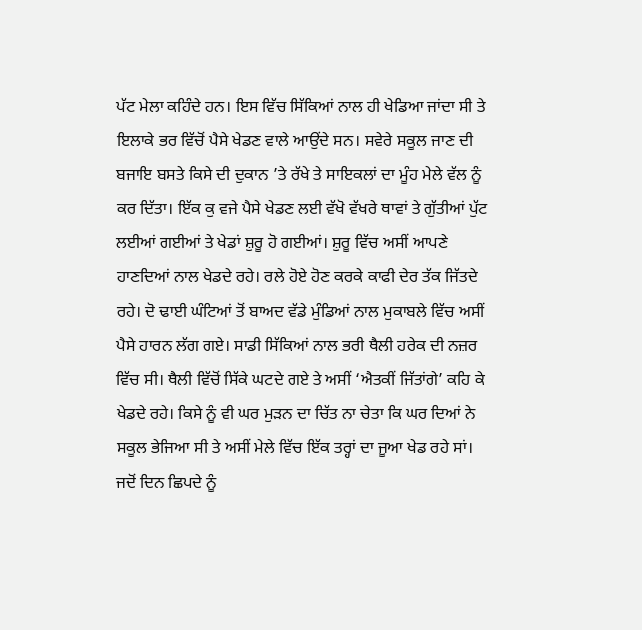ਪੱਟ ਮੇਲਾ ਕਹਿੰਦੇ ਹਨ। ਇਸ ਵਿੱਚ ਸਿੱਕਿਆਂ ਨਾਲ ਹੀ ਖੇਡਿਆ ਜਾਂਦਾ ਸੀ ਤੇ ਇਲਾਕੇ ਭਰ ਵਿੱਚੋਂ ਪੈਸੇ ਖੇਡਣ ਵਾਲੇ ਆਉਂਦੇ ਸਨ। ਸਵੇਰੇ ਸਕੂਲ ਜਾਣ ਦੀ ਬਜਾਇ ਬਸਤੇ ਕਿਸੇ ਦੀ ਦੁਕਾਨ ’ਤੇ ਰੱਖੇ ਤੇ ਸਾਇਕਲਾਂ ਦਾ ਮੂੰਹ ਮੇਲੇ ਵੱਲ ਨੂੰ ਕਰ ਦਿੱਤਾ। ਇੱਕ ਕੁ ਵਜੇ ਪੈਸੇ ਖੇਡਣ ਲਈ ਵੱਖੋ ਵੱਖਰੇ ਥਾਵਾਂ ਤੇ ਗੁੱਤੀਆਂ ਪੁੱਟ ਲਈਆਂ ਗਈਆਂ ਤੇ ਖੇਡਾਂ ਸ਼ੁਰੂ ਹੋ ਗਈਆਂ। ਸ਼ੁਰੂ ਵਿੱਚ ਅਸੀਂ ਆਪਣੇ ਹਾਣਦਿਆਂ ਨਾਲ ਖੇਡਦੇ ਰਹੇ। ਰਲੇ ਹੋਏ ਹੋਣ ਕਰਕੇ ਕਾਫੀ ਦੇਰ ਤੱਕ ਜਿੱਤਦੇ ਰਹੇ। ਦੋ ਢਾਈ ਘੰਟਿਆਂ ਤੋਂ ਬਾਅਦ ਵੱਡੇ ਮੁੰਡਿਆਂ ਨਾਲ ਮੁਕਾਬਲੇ ਵਿੱਚ ਅਸੀਂ ਪੈਸੇ ਹਾਰਨ ਲੱਗ ਗਏ। ਸਾਡੀ ਸਿੱਕਿਆਂ ਨਾਲ ਭਰੀ ਥੈਲੀ ਹਰੇਕ ਦੀ ਨਜ਼ਰ ਵਿੱਚ ਸੀ। ਥੈਲੀ ਵਿੱਚੋਂ ਸਿੱਕੇ ਘਟਦੇ ਗਏ ਤੇ ਅਸੀਂ ‘ਐਤਕੀਂ ਜਿੱਤਾਂਗੇ’ ਕਹਿ ਕੇ ਖੇਡਦੇ ਰਹੇ। ਕਿਸੇ ਨੂੰ ਵੀ ਘਰ ਮੁੜਨ ਦਾ ਚਿੱਤ ਨਾ ਚੇਤਾ ਕਿ ਘਰ ਦਿਆਂ ਨੇ ਸਕੂਲ ਭੇਜਿਆ ਸੀ ਤੇ ਅਸੀਂ ਮੇਲੇ ਵਿੱਚ ਇੱਕ ਤਰ੍ਹਾਂ ਦਾ ਜੂਆ ਖੇਡ ਰਹੇ ਸਾਂ। ਜਦੋਂ ਦਿਨ ਛਿਪਦੇ ਨੂੰ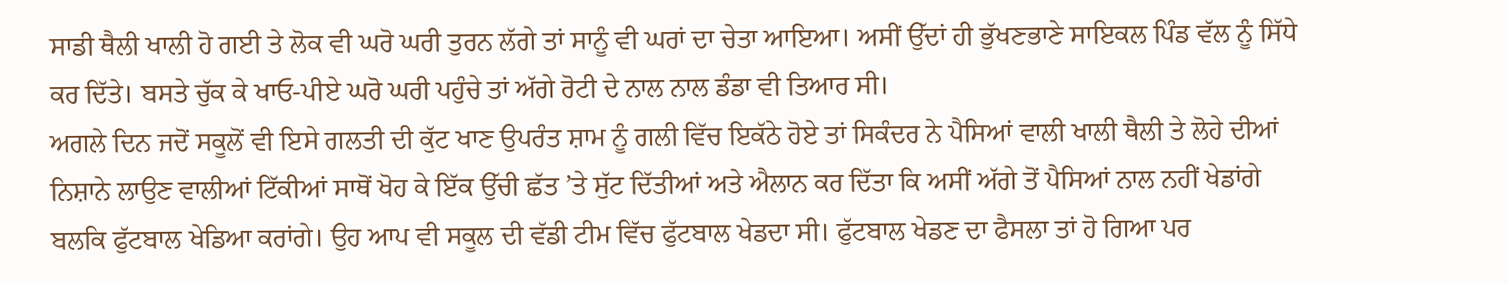ਸਾਡੀ ਥੈਲੀ ਖਾਲੀ ਹੋ ਗਈ ਤੇ ਲੋਕ ਵੀ ਘਰੋ ਘਰੀ ਤੁਰਨ ਲੱਗੇ ਤਾਂ ਸਾਨੂੰ ਵੀ ਘਰਾਂ ਦਾ ਚੇਤਾ ਆਇਆ। ਅਸੀਂ ਉੱਦਾਂ ਹੀ ਭੁੱਖਣਭਾਣੇ ਸਾਇਕਲ ਪਿੰਡ ਵੱਲ ਨੂੰ ਸਿੱਧੇ ਕਰ ਦਿੱਤੇ। ਬਸਤੇ ਚੁੱਕ ਕੇ ਖਾਓ-ਪੀਏ ਘਰੋ ਘਰੀ ਪਹੁੰਚੇ ਤਾਂ ਅੱਗੇ ਰੋਟੀ ਦੇ ਨਾਲ ਨਾਲ ਡੰਡਾ ਵੀ ਤਿਆਰ ਸੀ।
ਅਗਲੇ ਦਿਨ ਜਦੋਂ ਸਕੂਲੋਂ ਵੀ ਇਸੇ ਗਲਤੀ ਦੀ ਕੁੱਟ ਖਾਣ ਉਪਰੰਤ ਸ਼ਾਮ ਨੂੰ ਗਲੀ ਵਿੱਚ ਇਕੱਠੇ ਹੋਏ ਤਾਂ ਸਿਕੰਦਰ ਨੇ ਪੈਸਿਆਂ ਵਾਲੀ ਖਾਲੀ ਥੈਲੀ ਤੇ ਲੋਹੇ ਦੀਆਂ ਨਿਸ਼ਾਨੇ ਲਾਉਣ ਵਾਲੀਆਂ ਟਿੱਕੀਆਂ ਸਾਥੋਂ ਖੋਹ ਕੇ ਇੱਕ ਉੱਚੀ ਛੱਤ ’ਤੇ ਸੁੱਟ ਦਿੱਤੀਆਂ ਅਤੇ ਐਲਾਨ ਕਰ ਦਿੱਤਾ ਕਿ ਅਸੀਂ ਅੱਗੇ ਤੋਂ ਪੈਸਿਆਂ ਨਾਲ ਨਹੀਂ ਖੇਡਾਂਗੇ ਬਲਕਿ ਫੁੱਟਬਾਲ ਖੇਡਿਆ ਕਰਾਂਗੇ। ਉਹ ਆਪ ਵੀ ਸਕੂਲ ਦੀ ਵੱਡੀ ਟੀਮ ਵਿੱਚ ਫੁੱਟਬਾਲ ਖੇਡਦਾ ਸੀ। ਫੁੱਟਬਾਲ ਖੇਡਣ ਦਾ ਫੈਸਲਾ ਤਾਂ ਹੋ ਗਿਆ ਪਰ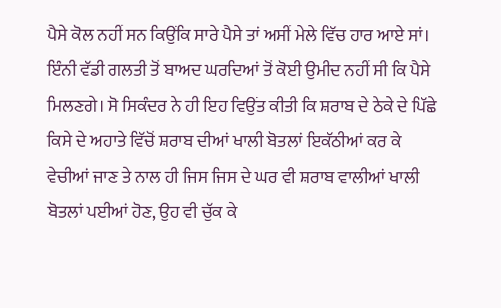ਪੈਸੇ ਕੋਲ ਨਹੀਂ ਸਨ ਕਿਉਂਕਿ ਸਾਰੇ ਪੈਸੇ ਤਾਂ ਅਸੀਂ ਮੇਲੇ ਵਿੱਚ ਹਾਰ ਆਏ ਸਾਂ। ਇੰਨੀ ਵੱਡੀ ਗਲਤੀ ਤੋਂ ਬਾਅਦ ਘਰਦਿਆਂ ਤੋਂ ਕੋਈ ਉਮੀਦ ਨਹੀਂ ਸੀ ਕਿ ਪੈਸੇ ਮਿਲਣਗੇ। ਸੋ ਸਿਕੰਦਰ ਨੇ ਹੀ ਇਹ ਵਿਉਂਤ ਕੀਤੀ ਕਿ ਸ਼ਰਾਬ ਦੇ ਠੇਕੇ ਦੇ ਪਿੱਛੇ ਕਿਸੇ ਦੇ ਅਹਾਤੇ ਵਿੱਚੋਂ ਸ਼ਰਾਬ ਦੀਆਂ ਖਾਲੀ ਬੋਤਲਾਂ ਇਕੱਠੀਆਂ ਕਰ ਕੇ ਵੇਚੀਆਂ ਜਾਣ ਤੇ ਨਾਲ ਹੀ ਜਿਸ ਜਿਸ ਦੇ ਘਰ ਵੀ ਸ਼ਰਾਬ ਵਾਲੀਆਂ ਖਾਲੀ ਬੋਤਲਾਂ ਪਈਆਂ ਹੋਣ, ਉਹ ਵੀ ਚੁੱਕ ਕੇ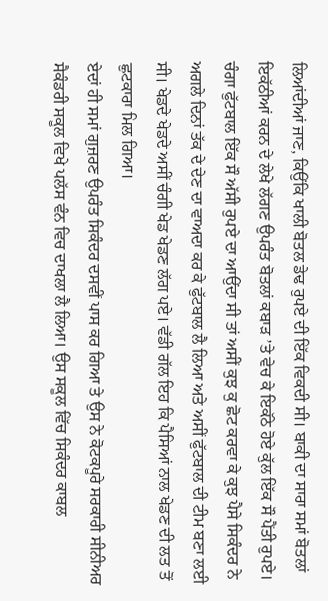ਲਿਆਂਦੀਆਂ ਜਾਣ, ਕਿਉਂਕਿ ਖਾਲੀ ਬੋਤਲ ਡੇਢ ਰੁਪਏ ਦੀ ਇੱਕ ਵਿਕਦੀ ਸੀ। ਬਾਕੀ ਦਾ ਸਾਰਾ ਸਮਾਂ ਬੋਤਲਾਂ ਇਕੱਠੀਆਂ ਕਰਨ ਦੇ ਲੇਖੇ ਲੱਗਣ ਉਪਰੰਤ ਬੋਤਲਾਂ ਕਬਾੜ ’ਤੇ ਵੇਚ ਕੇ ਇਕੱਠੇ ਹੋਏ ਕੁੱਲ ਇੱਕ ਸੌ ਪੈਂਤੀ ਰੁਪਏ। ਚੰਗਾ ਫੁੱਟਬਾਲ ਇੱਕ ਸੌ ਅੱਸੀ ਰੁਪਏ ਦਾ ਆਉਂਦਾ ਸੀ ਤਾਂ ਅਸੀਂ ਕੁਝ ਕੁ ਛੋਟ ਕਰਵਾ ਕੇ ਕੁਝ ਪੈਸੇ ਸਿਕੰਦਰ ਨੇ ਅਗਲੇ ਦਿਨਾਂ ਤੱਕ ਦੇ ਦੇਣ ਦਾ ਵਾਅਦਾ ਕਰ ਕੇ ਫੁੱਟਬਾਲ ਲੈ ਲਿਆ ਅਤੇ ਅਸੀਂ ਫੁੱਟਬਾਲ ਦੀ ਟੀਮ ਬਣਾ ਲਈ ਸੀ। ਖੇਡਦੇ ਖੇਡਦੇ ਅਸੀਂ ਚੰਗੀ ਖੇਡ ਖੇਡਣ ਲੱਗ ਪਏ। ਵੱਡੀ ਗੱਲ ਇਹ ਕਿ ਪੈਸਿਆਂ ਨਾਲ ਖੇਡਣ ਦੀ ਲਤ ਤੋਂ ਛੁਟਕਾਰਾ ਮਿਲ ਗਿਆ।
ਏਦਾਂ ਹੀ ਸਮਾਂ ਗੁਜ਼ਰਣ ਉਪਰੰਤ ਸਿਕੰਦਰ ਦਸਵੀਂ ਪਾਸ ਕਰ ਗਿਆ ਤੇ ਉਸ ਨੇ ਕੋਟਕਪੂਰੇ ਸਰਕਾਰੀ ਸੀਨੀਅਰ ਸੈਕੰਡਰੀ ਸਕੂਲ ਵਿਖੇ ਪਲੱਸ ਵੰਨ ਵਿਚ ਦਾਖਲਾ ਲੈ ਲਿਆ। ਉਸ ਸਕੂਲ ਵਿੱਚ ਸਿਕੰਦਰ ਕਾਬਲ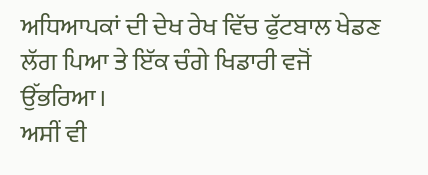ਅਧਿਆਪਕਾਂ ਦੀ ਦੇਖ ਰੇਖ ਵਿੱਚ ਫੁੱਟਬਾਲ ਖੇਡਣ ਲੱਗ ਪਿਆ ਤੇ ਇੱਕ ਚੰਗੇ ਖਿਡਾਰੀ ਵਜੋਂ ਉੱਭਰਿਆ।
ਅਸੀਂ ਵੀ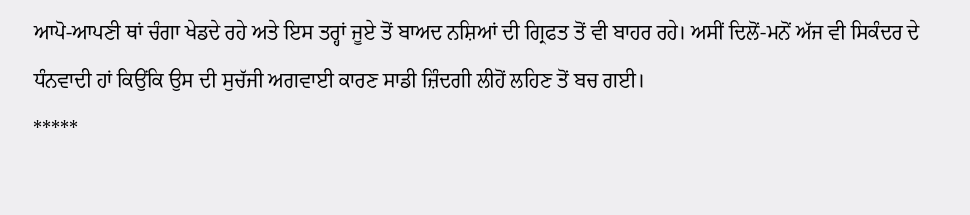ਆਪੋ-ਆਪਣੀ ਥਾਂ ਚੰਗਾ ਖੇਡਦੇ ਰਹੇ ਅਤੇ ਇਸ ਤਰ੍ਹਾਂ ਜੂਏ ਤੋਂ ਬਾਅਦ ਨਸ਼ਿਆਂ ਦੀ ਗ੍ਰਿਫਤ ਤੋਂ ਵੀ ਬਾਹਰ ਰਹੇ। ਅਸੀਂ ਦਿਲੋਂ-ਮਨੋਂ ਅੱਜ ਵੀ ਸਿਕੰਦਰ ਦੇ ਧੰਨਵਾਦੀ ਹਾਂ ਕਿਉਂਕਿ ਉਸ ਦੀ ਸੁਚੱਜੀ ਅਗਵਾਈ ਕਾਰਣ ਸਾਡੀ ਜ਼ਿੰਦਗੀ ਲੀਹੋਂ ਲਹਿਣ ਤੋਂ ਬਚ ਗਈ।
*****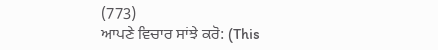(773)
ਆਪਣੇ ਵਿਚਾਰ ਸਾਂਝੇ ਕਰੋ: (This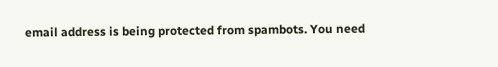email address is being protected from spambots. You need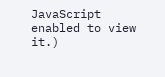JavaScript enabled to view it.)